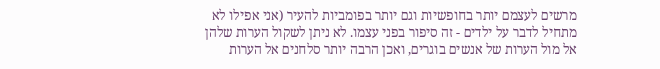מרשים לעצמם יותר בחופשיות וגם יותר בפומביות להעיר (אני אפילו לא מתחיל לדבר על ילדים - זה סיפור בפני עצמו. לא ניתן לשקול הערות שלהן אל מול הערות של אנשים בוגרים, ואכן הרבה יותר סלחנים אל הערות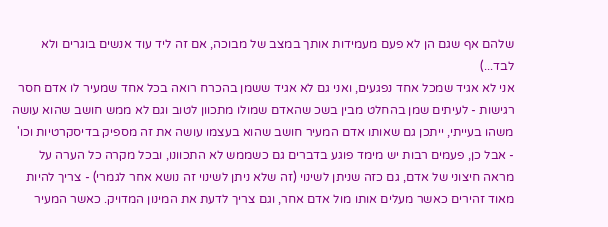שלהם אף שגם הן לא פעם מעמידות אותך במצב של מבוכה, אם זה ליד עוד אנשים בוגרים ולא לבד...)
אני לא אגיד שמכל אחד נפגעים, ואני גם לא אגיד ששמן בהכרח רואה בכל אחד שמעיר לו אדם חסר רגישות - לעיתים שמן בהחלט מבין בשכ שהאדם שמולו מתכוון לטוב וגם לא ממש חושב שהוא עושה משהו בעייתי, ייתכן גם שאותו אדם המעיר חושב שהוא בעצמו עושה את זה מספיק בדיסקרטיות וכו' - אבל כן, פעמים רבות יש מימד פוגע בדברים גם כשממש לא התכוונו, ובכל מקרה כל הערה על מראה חיצוני של אדם, גם כזה שניתן לשינוי (זה שלא ניתן לשינוי זה נושא אחר לגמרי) - צריך להיות מאוד זהירים כאשר מעלים אותו מול אדם אחר, וגם צריך לדעת את המינון המדויק. כאשר המעיר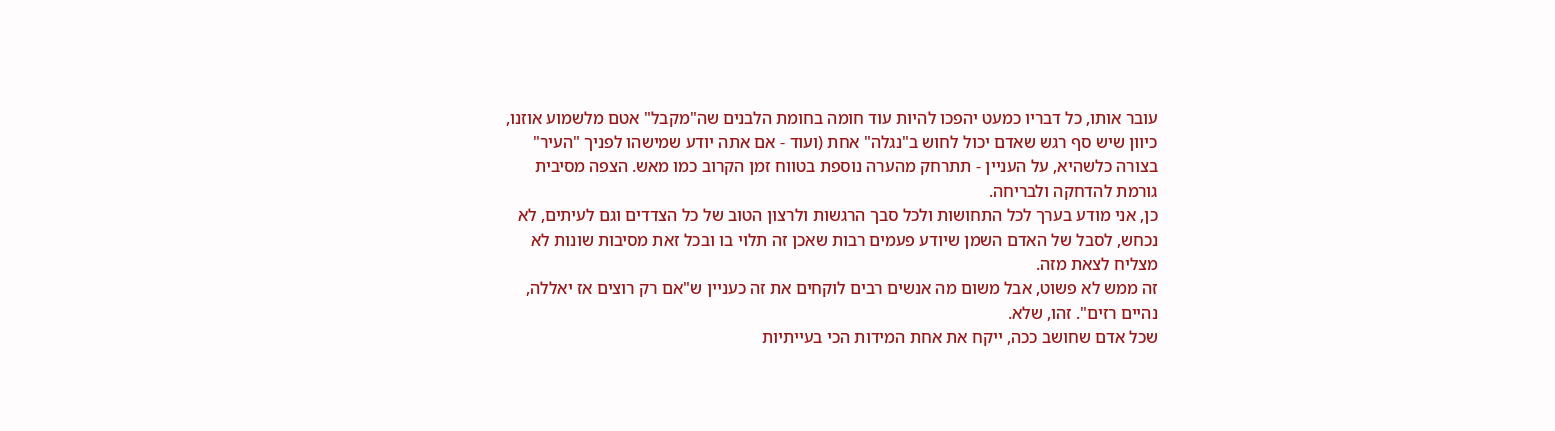עובר אותו, כל דבריו כמעט יהפכו להיות עוד חומה בחומת הלבנים שה"מקבל" אטם מלשמוע אוזנו, כיוון שיש סף רגש שאדם יכול לחוש ב"נגלה" אחת (ועוד - אם אתה יודע שמישהו לפניך "העיר" בצורה כלשהיא, על העניין - תתרחק מהערה נוספת בטווח זמן הקרוב כמו מאש. הצפה מסיבית גורמת להדחקה ולבריחה.
כן, אני מודע בערך לכל התחושות ולכל סבך הרגשות ולרצון הטוב של כל הצדדים וגם לעיתים, לא נכחש, לסבל של האדם השמן שיודע פעמים רבות שאכן זה תלוי בו ובכל זאת מסיבות שונות לא מצליח לצאת מזה.
זה ממש לא פשוט, אבל משום מה אנשים רבים לוקחים את זה כעניין ש"אם רק רוצים אז יאללה, נהיים רזים". זהו, שלא.
שכל אדם שחושב ככה, ייקח את אחת המידות הכי בעייתיות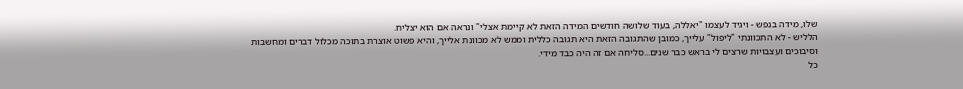שלו, מידה בנפש - ויגיד לעצמו "יאללה, בעוד שלושה חודשים המידה הזאת לא קיימת אצלי" ונראה אם הוא יצליח.
הלליש - לא התכוונתי "ליפול" עלייך, כמובן שהתגובה הזאת היא תגובה כללית וממש לא מכוונת אלייך, והיא פשוט אוצרת בתוכה מכלול דברים ומחשבות וסיבוכים ועצבויות שרצים לי בראש כבר שנים...סליחה אם זה היה כבד מידי.
כל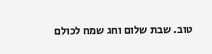טוב. שבת שלום וחג שמח לכולם